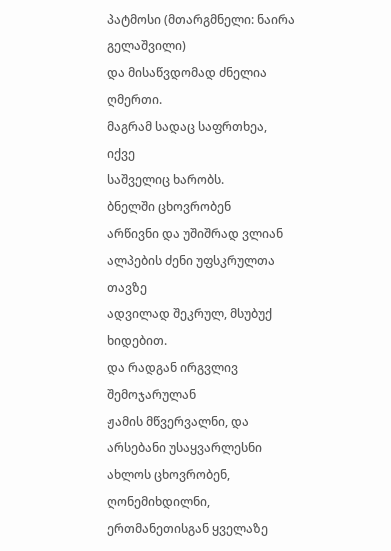პატმოსი (მთარგმნელი: ნაირა გელაშვილი)
და მისაწვდომად ძნელია ღმერთი.
მაგრამ სადაც საფრთხეა, იქვე
საშველიც ხარობს.
ბნელში ცხოვრობენ
არწივნი და უშიშრად ვლიან
ალპების ძენი უფსკრულთა თავზე
ადვილად შეკრულ, მსუბუქ ხიდებით.
და რადგან ირგვლივ შემოჯარულან
ჟამის მწვერვალნი, და არსებანი უსაყვარლესნი
ახლოს ცხოვრობენ, ღონემიხდილნი,
ერთმანეთისგან ყველაზე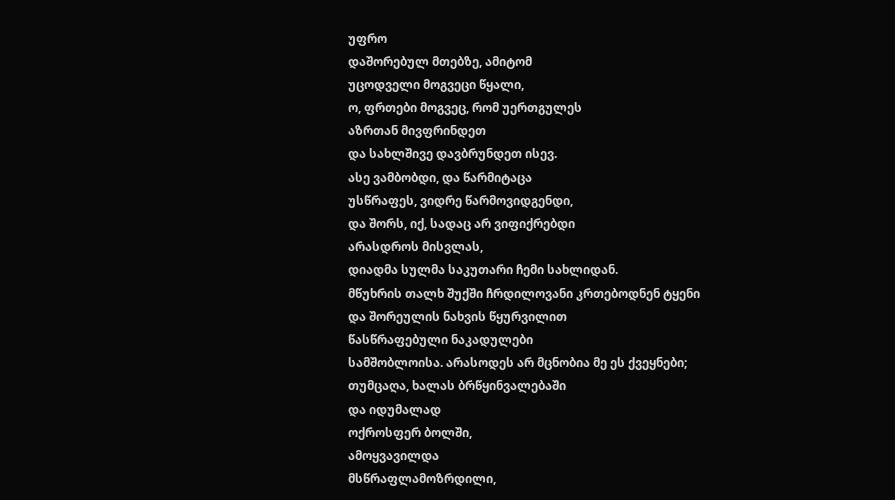უფრო
დაშორებულ მთებზე, ამიტომ
უცოდველი მოგვეცი წყალი,
ო, ფრთები მოგვეც, რომ უერთგულეს
აზრთან მივფრინდეთ
და სახლშივე დავბრუნდეთ ისევ.
ასე ვამბობდი, და წარმიტაცა
უსწრაფეს, ვიდრე წარმოვიდგენდი,
და შორს, იქ, სადაც არ ვიფიქრებდი
არასდროს მისვლას,
დიადმა სულმა საკუთარი ჩემი სახლიდან.
მწუხრის თალხ შუქში ჩრდილოვანი კრთებოდნენ ტყენი
და შორეულის ნახვის წყურვილით
წასწრაფებული ნაკადულები
სამშობლოისა. არასოდეს არ მცნობია მე ეს ქვეყნები;
თუმცაღა, ხალას ბრწყინვალებაში
და იდუმალად
ოქროსფერ ბოლში,
ამოყვავილდა
მსწრაფლამოზრდილი,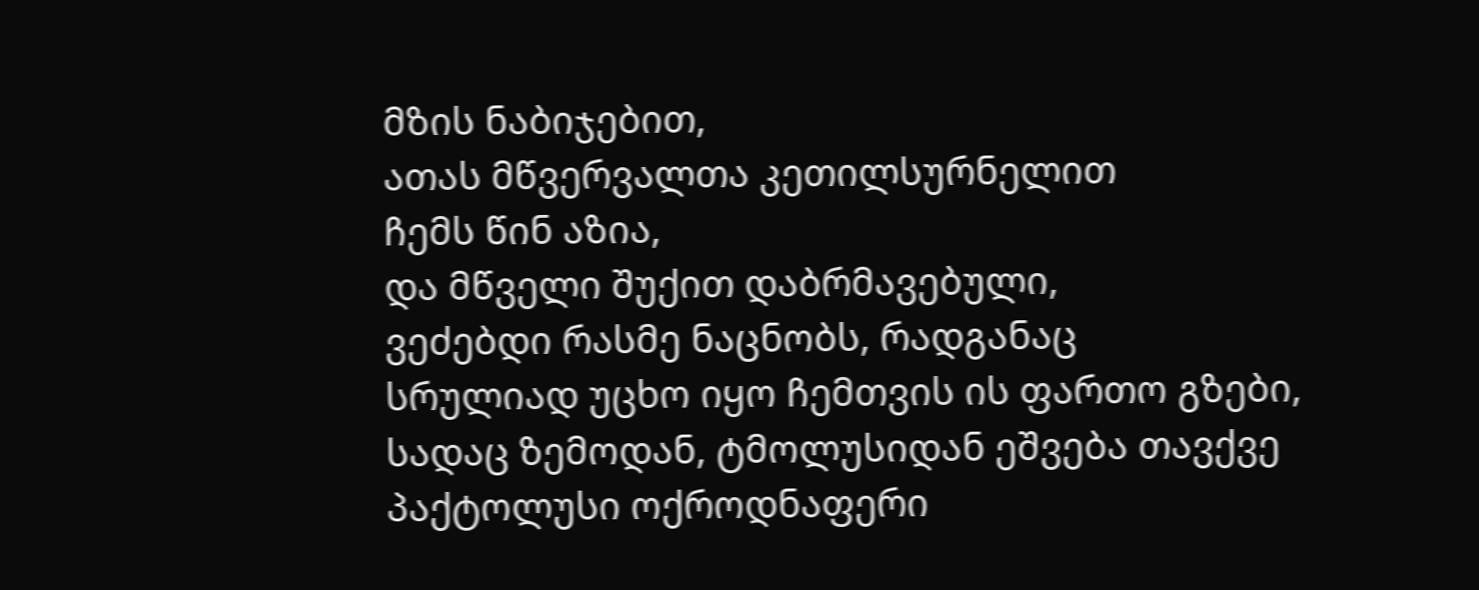მზის ნაბიჯებით,
ათას მწვერვალთა კეთილსურნელით
ჩემს წინ აზია,
და მწველი შუქით დაბრმავებული,
ვეძებდი რასმე ნაცნობს, რადგანაც
სრულიად უცხო იყო ჩემთვის ის ფართო გზები,
სადაც ზემოდან, ტმოლუსიდან ეშვება თავქვე
პაქტოლუსი ოქროდნაფერი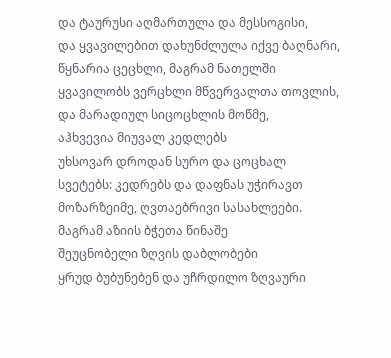და ტაურუსი აღმართულა და მესსოგისი,
და ყვავილებით დახუნძლულა იქვე ბაღნარი,
წყნარია ცეცხლი, მაგრამ ნათელში
ყვავილობს ვერცხლი მწვერვალთა თოვლის,
და მარადიულ სიცოცხლის მოწმე,
აჰხვევია მიუვალ კედლებს
უხსოვარ დროდან სურო და ცოცხალ
სვეტებს: კედრებს და დაფნას უჭირავთ
მოზარზეიმე, ღვთაებრივი სასახლეები.
მაგრამ აზიის ბჭეთა წინაშე
შეუცნობელი ზღვის დაბლობები
ყრუდ ბუბუნებენ და უჩრდილო ზღვაური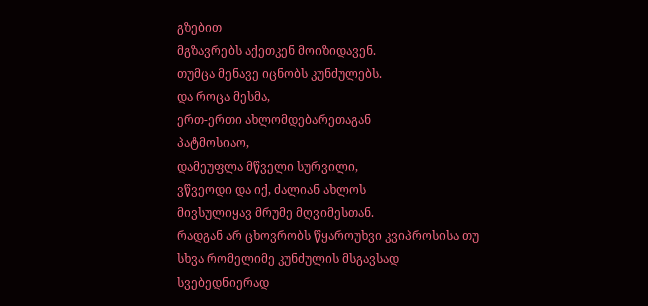გზებით
მგზავრებს აქეთკენ მოიზიდავენ.
თუმცა მენავე იცნობს კუნძულებს.
და როცა მესმა,
ერთ-ერთი ახლომდებარეთაგან
პატმოსიაო,
დამეუფლა მწველი სურვილი,
ვწვეოდი და იქ, ძალიან ახლოს
მივსულიყავ მრუმე მღვიმესთან.
რადგან არ ცხოვრობს წყაროუხვი კვიპროსისა თუ
სხვა რომელიმე კუნძულის მსგავსად
სვებედნიერად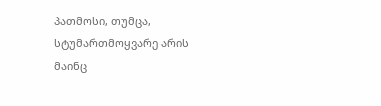პათმოსი, თუმცა,
სტუმართმოყვარე არის მაინც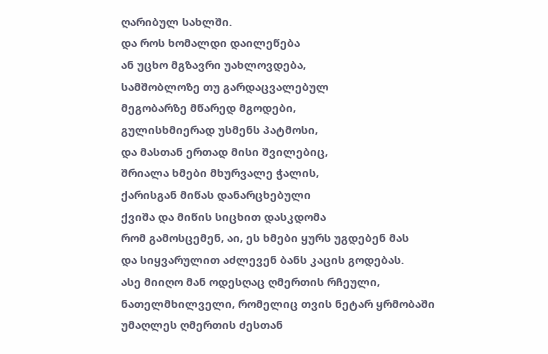ღარიბულ სახლში.
და როს ხომალდი დაილეწება
ან უცხო მგზავრი უახლოვდება,
სამშობლოზე თუ გარდაცვალებულ
მეგობარზე მწარედ მგოდები,
გულისხმიერად უსმენს პატმოსი,
და მასთან ერთად მისი შვილებიც,
შრიალა ხმები მხურვალე ჭალის,
ქარისგან მიწას დანარცხებული
ქვიშა და მიწის სიცხით დასკდომა
რომ გამოსცემენ, აი, ეს ხმები ყურს უგდებენ მას
და სიყვარულით აძლევენ ბანს კაცის გოდებას.
ასე მიიღო მან ოდესღაც ღმერთის რჩეული,
ნათელმხილველი, რომელიც თვის ნეტარ ყრმობაში
უმაღლეს ღმერთის ძესთან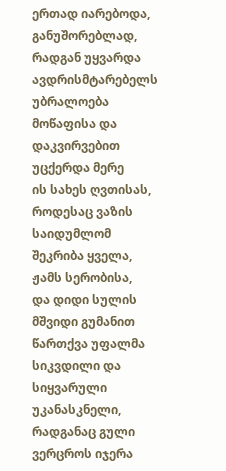ერთად იარებოდა,
განუშორებლად, რადგან უყვარდა
ავდრისმტარებელს უბრალოება
მოწაფისა და დაკვირვებით უცქერდა მერე
ის სახეს ღვთისას,
როდესაც ვაზის საიდუმლომ შეკრიბა ყველა,
ჟამს სერობისა,
და დიდი სულის მშვიდი გუმანით
წართქვა უფალმა სიკვდილი და სიყვარული უკანასკნელი,
რადგანაც გული ვერცროს იჯერა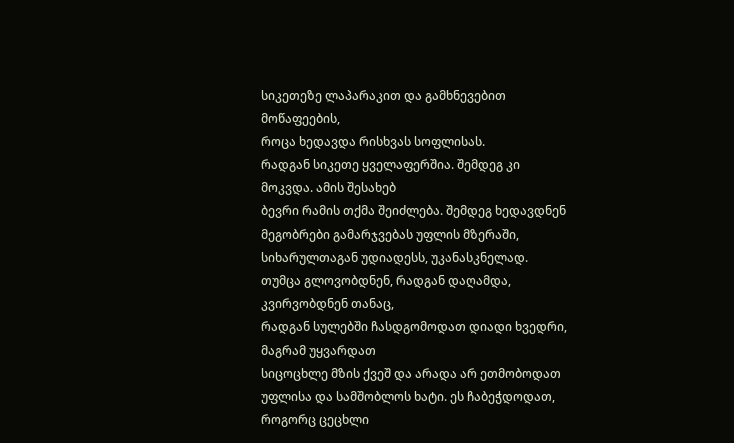სიკეთეზე ლაპარაკით და გამხნევებით მოწაფეების,
როცა ხედავდა რისხვას სოფლისას.
რადგან სიკეთე ყველაფერშია. შემდეგ კი მოკვდა. ამის შესახებ
ბევრი რამის თქმა შეიძლება. შემდეგ ხედავდნენ
მეგობრები გამარჯვებას უფლის მზერაში,
სიხარულთაგან უდიადესს, უკანასკნელად.
თუმცა გლოვობდნენ, რადგან დაღამდა, კვირვობდნენ თანაც,
რადგან სულებში ჩასდგომოდათ დიადი ხვედრი, მაგრამ უყვარდათ
სიცოცხლე მზის ქვეშ და არადა არ ეთმობოდათ
უფლისა და სამშობლოს ხატი. ეს ჩაბეჭდოდათ,
როგორც ცეცხლი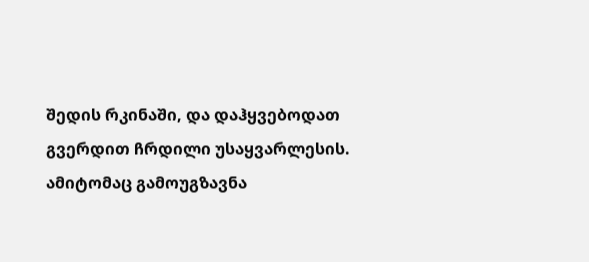შედის რკინაში, და დაჰყვებოდათ
გვერდით ჩრდილი უსაყვარლესის.
ამიტომაც გამოუგზავნა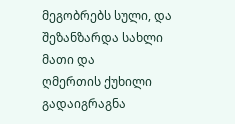მეგობრებს სული, და შეზანზარდა სახლი მათი და
ღმერთის ქუხილი გადაიგრაგნა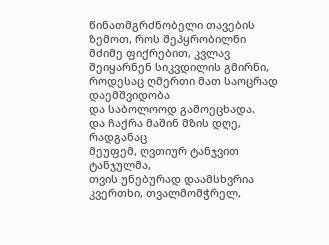წინათმგრძნობელი თავების ზემოთ, როს შეპყრობილნი
მძიმე ფიქრებით, კვლავ შეიყარნენ სიკვდილის გმირნი,
როდესაც ღმერთი მათ საოცრად დაემშვიდობა
და საბოლოოდ გამოეცხადა.
და ჩაქრა მაშინ მზის დღე, რადგანაც
მეუფემ, ღვთიურ ტანჯვით ტანჯულმა,
თვის უნებურად დაამსხვრია კვერთხი, თვალმომჭრელ,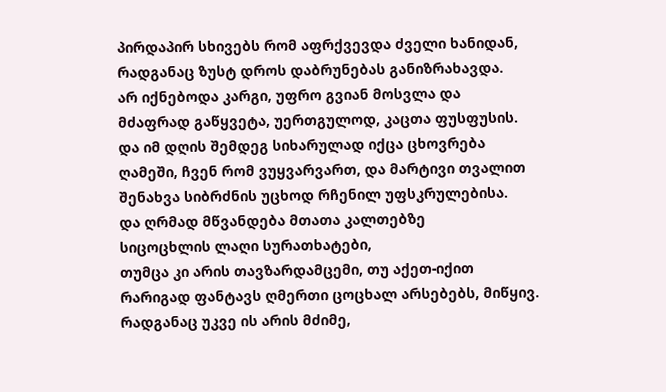პირდაპირ სხივებს რომ აფრქვევდა ძველი ხანიდან,
რადგანაც ზუსტ დროს დაბრუნებას განიზრახავდა.
არ იქნებოდა კარგი, უფრო გვიან მოსვლა და
მძაფრად გაწყვეტა, უერთგულოდ, კაცთა ფუსფუსის.
და იმ დღის შემდეგ სიხარულად იქცა ცხოვრება
ღამეში, ჩვენ რომ ვუყვარვართ, და მარტივი თვალით
შენახვა სიბრძნის უცხოდ რჩენილ უფსკრულებისა.
და ღრმად მწვანდება მთათა კალთებზე
სიცოცხლის ლაღი სურათხატები,
თუმცა კი არის თავზარდამცემი, თუ აქეთ-იქით
რარიგად ფანტავს ღმერთი ცოცხალ არსებებს, მიწყივ.
რადგანაც უკვე ის არის მძიმე,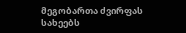მეგობართა ძვირფას სახეებს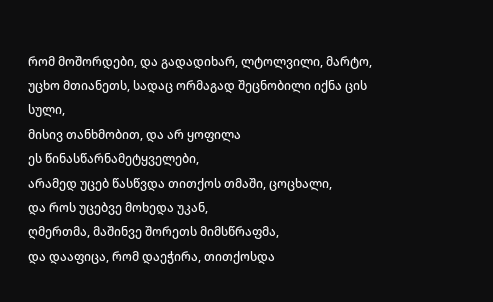რომ მოშორდები, და გადადიხარ, ლტოლვილი, მარტო,
უცხო მთიანეთს, სადაც ორმაგად შეცნობილი იქნა ცის სული,
მისივ თანხმობით, და არ ყოფილა
ეს წინასწარნამეტყველები,
არამედ უცებ წასწვდა თითქოს თმაში, ცოცხალი,
და როს უცებვე მოხედა უკან,
ღმერთმა, მაშინვე შორეთს მიმსწრაფმა,
და დააფიცა, რომ დაეჭირა, თითქოსდა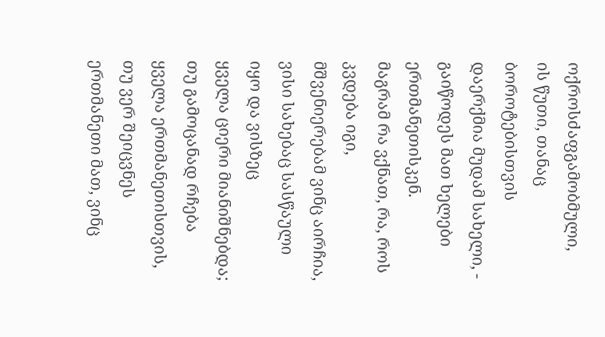ოქროსძაფგამობმული,
ის წუთი, თანაც ბოროტებისთვის
დაერქმია მუდამ სახელი, - გაიწოდეს მათ ხელები ერთმანეთისკენ.
მაგრამ რა ვქნათ, რა, როს კვდება იგი,
მშვენიერებამ ვინც აირჩია,
ვისი სახებაც სასწაული იყო და ვისზეც
ყველა ციერი მიანიშნებდა;
თუ გამოცანად რჩება ყველა ერთმანეთისთვის,
თუ ვერ შეიცვნეს ერთმანეთი მათ, ვინც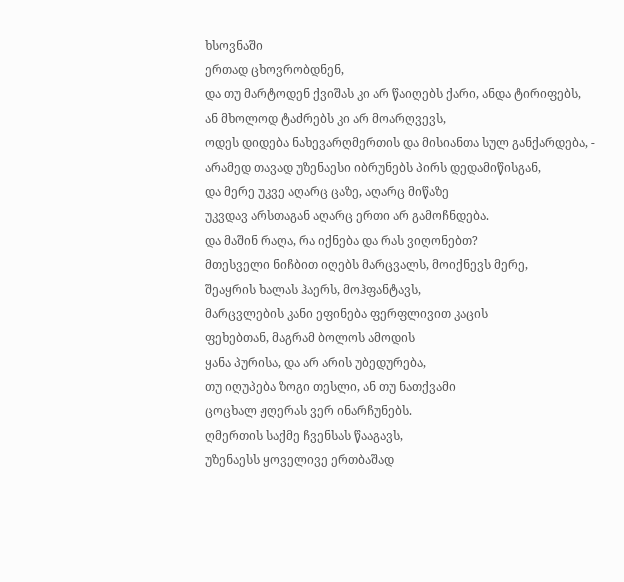ხსოვნაში
ერთად ცხოვრობდნენ,
და თუ მარტოდენ ქვიშას კი არ წაიღებს ქარი, ანდა ტირიფებს,
ან მხოლოდ ტაძრებს კი არ მოარღვევს,
ოდეს დიდება ნახევარღმერთის და მისიანთა სულ განქარდება, -
არამედ თავად უზენაესი იბრუნებს პირს დედამიწისგან,
და მერე უკვე აღარც ცაზე, აღარც მიწაზე
უკვდავ არსთაგან აღარც ერთი არ გამოჩნდება.
და მაშინ რაღა, რა იქნება და რას ვიღონებთ?
მთესველი ნიჩბით იღებს მარცვალს, მოიქნევს მერე,
შეაყრის ხალას ჰაერს, მოჰფანტავს,
მარცვლების კანი ეფინება ფერფლივით კაცის
ფეხებთან, მაგრამ ბოლოს ამოდის
ყანა პურისა, და არ არის უბედურება,
თუ იღუპება ზოგი თესლი, ან თუ ნათქვამი
ცოცხალ ჟღერას ვერ ინარჩუნებს.
ღმერთის საქმე ჩვენსას წააგავს,
უზენაესს ყოველივე ერთბაშად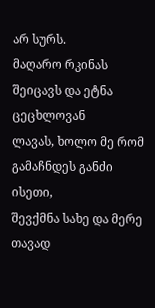არ სურს.
მაღარო რკინას შეიცავს და ეტნა ცეცხლოვან
ლავას, ხოლო მე რომ გამაჩნდეს განძი ისეთი,
შევქმნა სახე და მერე თავად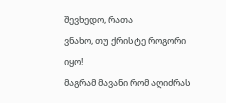შევხედო, რათა
ვნახო, თუ ქრისტე როგორი იყო!
მაგრამ მავანი რომ აღიძრას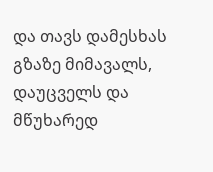და თავს დამესხას
გზაზე მიმავალს, დაუცველს და მწუხარედ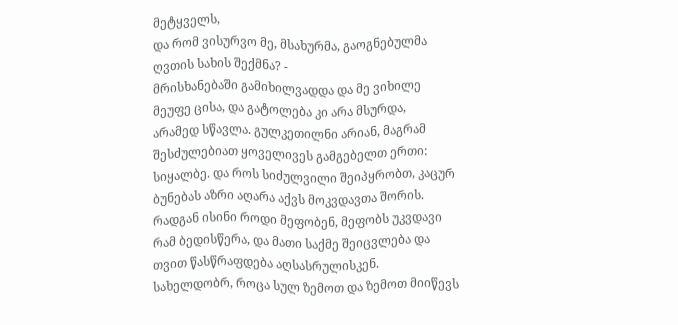მეტყველს,
და რომ ვისურვო მე, მსახურმა, გაოგნებულმა
ღვთის სახის შექმნა? -
მრისხანებაში გამიხილვადდა და მე ვიხილე
მეუფე ცისა, და გატოლება კი არა მსურდა,
არამედ სწავლა. გულკეთილნი არიან, მაგრამ
შესძულებიათ ყოველივეს გამგებელთ ერთი:
სიყალბე. და როს სიძულვილი შეიპყრობთ, კაცურ
ბუნებას აზრი აღარა აქვს მოკვდავთა შორის.
რადგან ისინი როდი მეფობენ, მეფობს უკვდავი
რამ ბედისწერა, და მათი საქმე შეიცვლება და
თვით წასწრაფდება აღსასრულისკენ.
სახელდობრ, როცა სულ ზემოთ და ზემოთ მიიწევს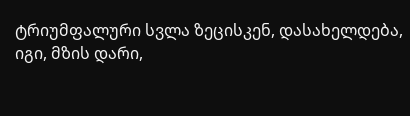ტრიუმფალური სვლა ზეცისკენ, დასახელდება,
იგი, მზის დარი,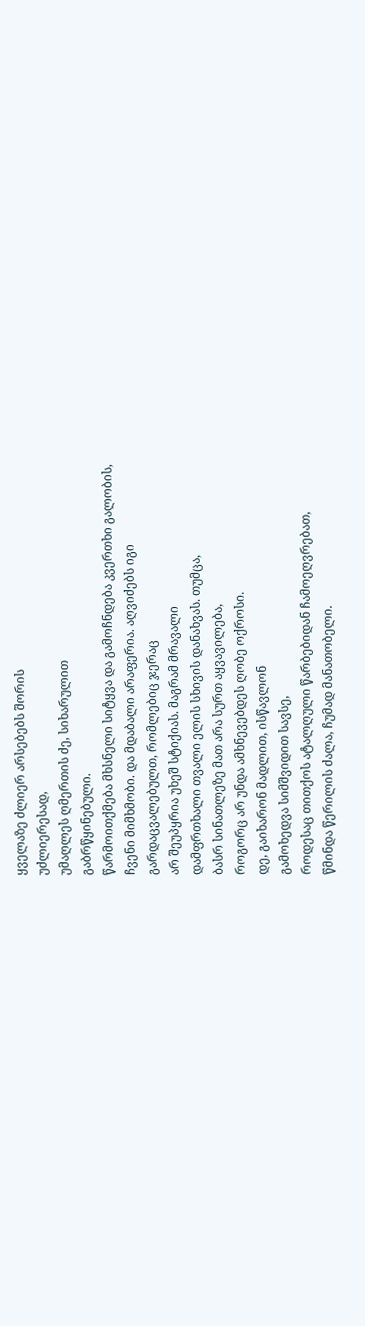ყველაზე ძლიერ არსებებს შორის
უძლიერესად,
უმაღლეს ღმერთის ძე, სიხარულით
გაბრწყინებული.
წარმოითქმება მხსნელი სიტყვა და გამოჩნდება კვერთხი გალობის,
ჩვენი მიმხმობი. და მდაბალი არაფერია. აღვიძებს იგი
გარდაცვალებულთ, რომლებიც ჯერაც
არ შეუპყრია უხეშ სტიქიას. მაგრამ მრავალი
დამფრთხალი თვალი ელის სხივის დანახვას. თუმცა,
ბასრ სინათლეზე მათ არა სურთ აყვავილება,
როგორც არ უნდა ამხნევებდეს ღობე ოქროსი.
დე, გაიხარონ მადლით, ისწავლონ
გამოხედვა სიმშვიდით სავსე,
როდესაც თითქოს ატალღული წარბებიდან ჩამოეღვრებათ,
წმინდა წერილის ძალა, ჩუმად მანათობელი.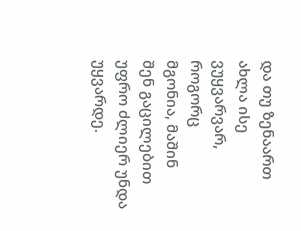და თუ ზენაართ ახლა ისე ვუყვარვარ, როგორც
მგონია, მაშინ
შენ გაცილებით უფრო ძლიერ უნდა უყვარდე.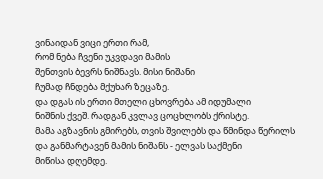ვინაიდან ვიცი ერთი რამ,
რომ ნება ჩვენი უკვდავი მამის
შენთვის ბევრს ნიშნავს. მისი ნიშანი
ჩუმად ჩნდება მქუხარ ზეცაზე.
და დგას ის ერთი მთელი ცხოვრება ამ იდუმალი
ნიშნის ქვეშ. რადგან კვლავ ცოცხლობს ქრისტე.
მამა აგზავნის გმირებს, თვის შვილებს და წმინდა წერილს
და განმარტავენ მამის ნიშანს - ელვას საქმენი
მიწისა დღემდე.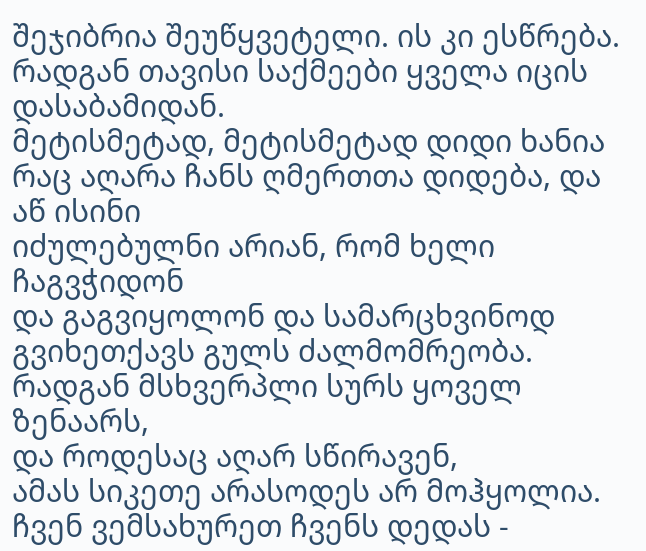შეჯიბრია შეუწყვეტელი. ის კი ესწრება.
რადგან თავისი საქმეები ყველა იცის დასაბამიდან.
მეტისმეტად, მეტისმეტად დიდი ხანია
რაც აღარა ჩანს ღმერთთა დიდება, და აწ ისინი
იძულებულნი არიან, რომ ხელი ჩაგვჭიდონ
და გაგვიყოლონ და სამარცხვინოდ
გვიხეთქავს გულს ძალმომრეობა.
რადგან მსხვერპლი სურს ყოველ ზენაარს,
და როდესაც აღარ სწირავენ,
ამას სიკეთე არასოდეს არ მოჰყოლია.
ჩვენ ვემსახურეთ ჩვენს დედას -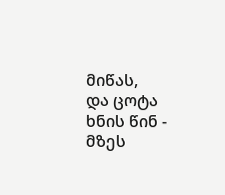მიწას,
და ცოტა ხნის წინ - მზეს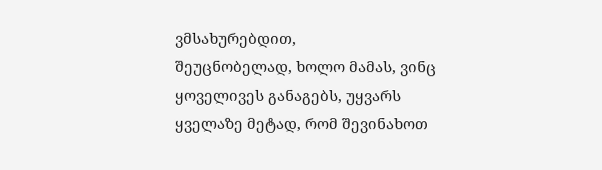ვმსახურებდით,
შეუცნობელად, ხოლო მამას, ვინც
ყოველივეს განაგებს, უყვარს
ყველაზე მეტად, რომ შევინახოთ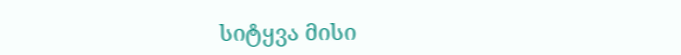სიტყვა მისი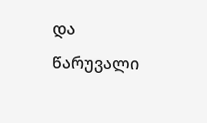და
წარუვალი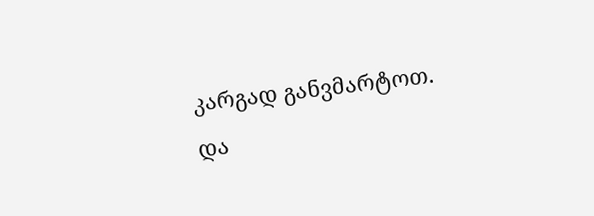კარგად განვმარტოთ.
და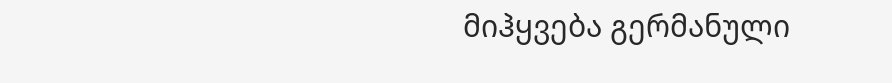მიჰყვება გერმანული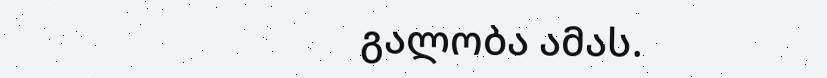გალობა ამას.